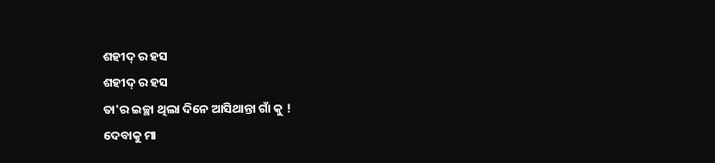ଶହୀଦ୍ ର ହସ
ଶହୀଦ୍ ର ହସ
ତା'ର ଇଚ୍ଛା ଥିଲା ଦିନେ ଆସିଥାନ୍ତା ଗାଁ କୁ !
ଦେବାକୁ ମା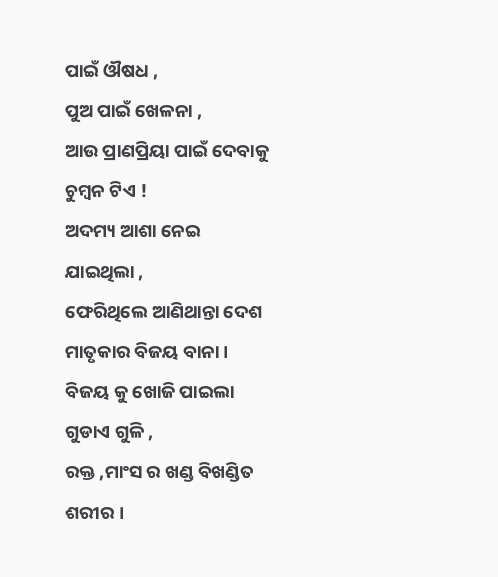ପାଇଁ ଔଷଧ ,
ପୁଅ ପାଇଁ ଖେଳନା ,
ଆଉ ପ୍ରାଣପ୍ରିୟା ପାଇଁ ଦେବାକୁ ଚୁମ୍ବନ ଟିଏ !
ଅଦମ୍ୟ ଆଶା ନେଇ ଯାଇଥିଲା ,
ଫେରିଥିଲେ ଆଣିଥାନ୍ତା ଦେଶ ମାତୃକାର ବିଜୟ ବାନା ।
ବିଜୟ କୁ ଖୋଜି ପାଇଲା ଗୁଡାଏ ଗୁଳି ,
ରକ୍ତ ,ମାଂସ ର ଖଣ୍ଡ ବିଖଣ୍ଡିତ ଶରୀର ।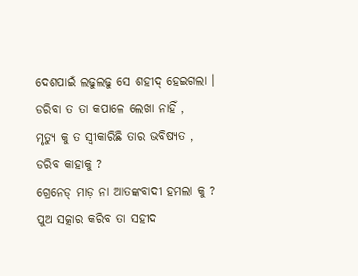ଦେଶପାଇଁ ଲଢୁଲଢୁ ସେ ଶହୀଦ୍ ହେଇଗଲା ।
ଡରିବା ତ ତା କପାଳେ ଲେଖା ନାହିଁ ,
ମୃତ୍ୟୁ କୁ ତ ସ୍ଵୀକାରିଛି ତାର ଭବିଷ୍ୟତ ,
ଡରିବ କାହାକୁ ?
ଗ୍ରେନେଡ୍ ମାଡ଼ ନା ଆତଙ୍କବାଦୀ ହମଲା କୁ ?
ପୁଅ ସତ୍କାର କରିବ ତା ସହୀଦ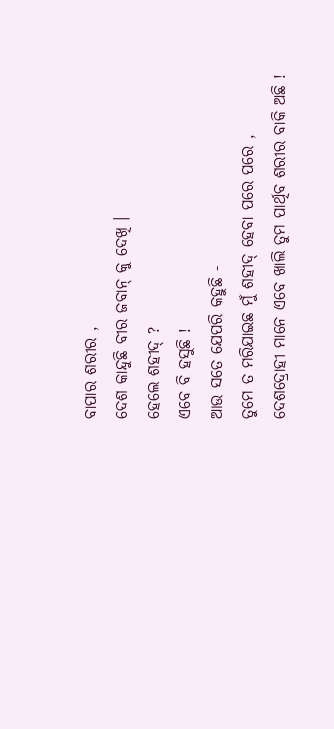ବାପାର ଶରୀର ,
ଦେଶ କାନ୍ଦୁଛି ବୀର ଜବାନ୍ କୁ ଦେଖି ।
ହେଲେ ଶହୀଦ୍ ?
ଏବେ ବି ହସୁଛି !
ଆଉ ସତେ ଯେପରି କହୁଛି -
ତୁମେ ତ ମରିଯାଇଛ ମୁଁ ଶହୀଦ୍ ହେବା ପରେ ପରେ ,
ଦେଶଦ୍ରୋହୀ ମାନେ ଏବେ ଖାଲି ତୁମ ପାର୍ଥିବ ଶରୀର ବାକି ଅଛି !